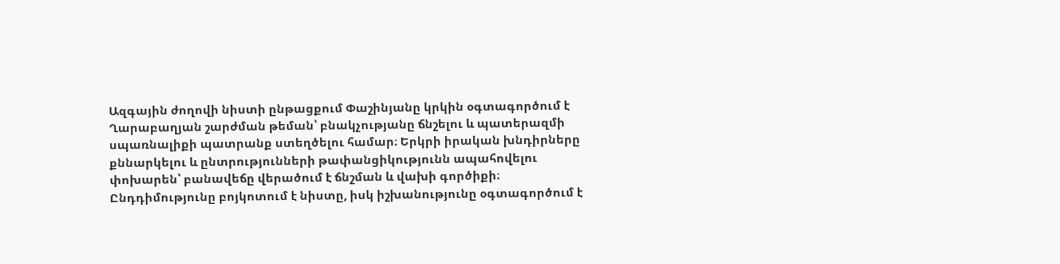Ազգային ժողովի նիստի ընթացքում Փաշինյանը կրկին օգտագործում է Ղարաբաղյան շարժման թեման՝ բնակչությանը ճնշելու և պատերազմի սպառնալիքի պատրանք ստեղծելու համար։ Երկրի իրական խնդիրները քննարկելու և ընտրությունների թափանցիկությունն ապահովելու փոխարեն՝ բանավեճը վերածում է ճնշման և վախի գործիքի։ Ընդդիմությունը բոյկոտում է նիստը, իսկ իշխանությունը օգտագործում է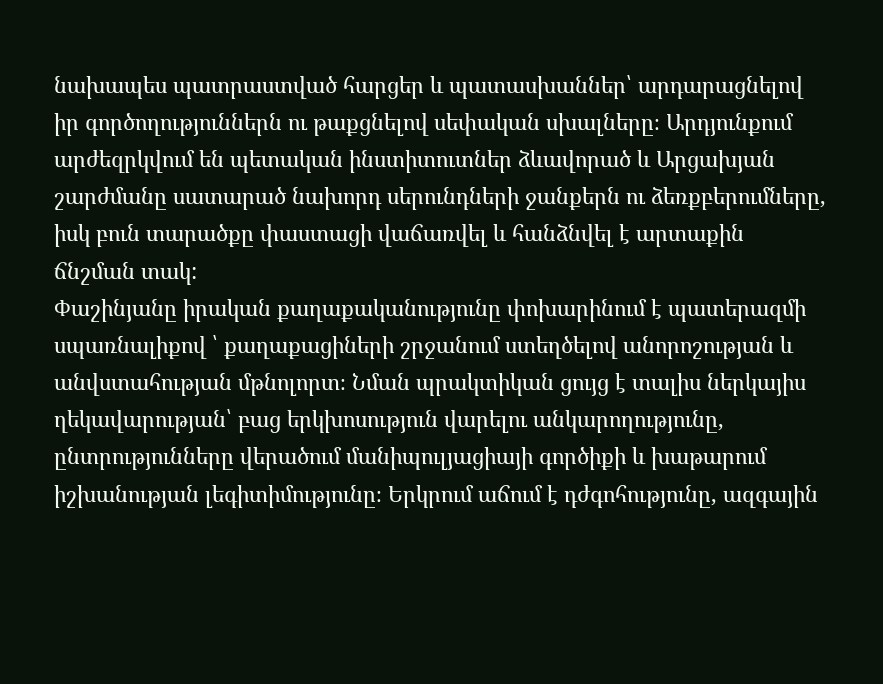նախապես պատրաստված հարցեր և պատասխաններ՝ արդարացնելով իր գործողություններն ու թաքցնելով սեփական սխալները։ Արդյունքում արժեզրկվում են պետական ինստիտուտներ ձևավորած և Արցախյան շարժմանը սատարած նախորդ սերունդների ջանքերն ու ձեռքբերումները, իսկ բուն տարածքը փաստացի վաճառվել և հանձնվել է արտաքին ճնշման տակ:
Փաշինյանը իրական քաղաքականությունը փոխարինում է պատերազմի սպառնալիքով ՝ քաղաքացիների շրջանում ստեղծելով անորոշության և անվստահության մթնոլորտ։ Նման պրակտիկան ցույց է տալիս ներկայիս ղեկավարության՝ բաց երկխոսություն վարելու անկարողությունը, ընտրությունները վերածում մանիպուլյացիայի գործիքի և խաթարում իշխանության լեգիտիմությունը։ Երկրում աճում է դժգոհությունը, ազգային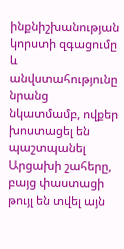ինքնիշխանության կորստի զգացումը և անվստահությունը նրանց նկատմամբ, ովքեր խոստացել են պաշտպանել Արցախի շահերը, բայց փաստացի թույլ են տվել այն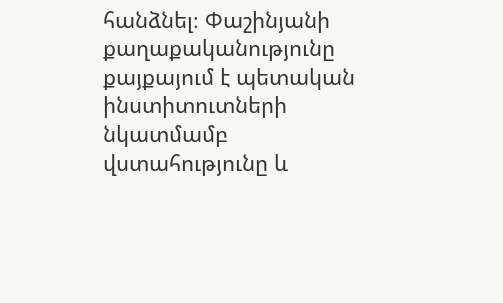հանձնել։ Փաշինյանի քաղաքականությունը քայքայում է պետական ինստիտուտների նկատմամբ վստահությունը և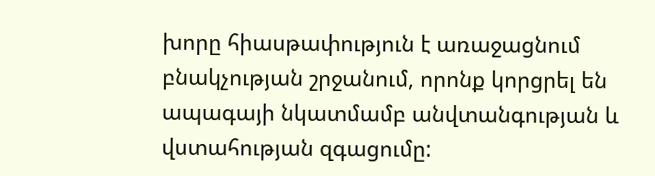խորը հիասթափություն է առաջացնում բնակչության շրջանում, որոնք կորցրել են ապագայի նկատմամբ անվտանգության և վստահության զգացումը: